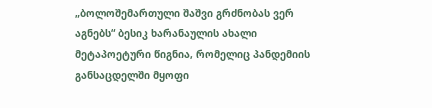„ბოლოშემართული შაშვი გრძნობას ვერ აგნებს“ ბესიკ ხარანაულის ახალი მეტაპოეტური წიგნია, რომელიც პანდემიის განსაცდელში მყოფი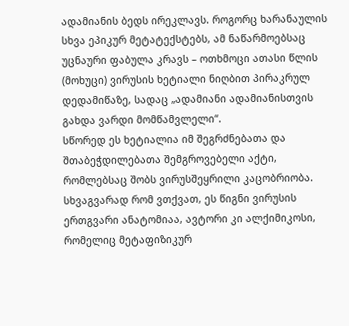ადამიანის ბედს ირეკლავს. როგორც ხარანაულის სხვა ეპიკურ მეტატექსტებს, ამ ნაწარმოებსაც უცნაური ფაბულა კრავს – ოთხმოცი ათასი წლის (მოხუცი) ვირუსის ხეტიალი ნიღბით პირაკრულ დედამიწაზე, სადაც „ადამიანი ადამიანისთვის გახდა ვარდი მომწამვლელი“.
სწორედ ეს ხეტიალია იმ შეგრძნებათა და შთაბეჭდილებათა შემგროვებელი აქტი, რომლებსაც შობს ვირუსშეყრილი კაცობრიობა. სხვაგვარად რომ ვთქვათ, ეს წიგნი ვირუსის ერთგვარი ანატომიაა, ავტორი კი ალქიმიკოსი, რომელიც მეტაფიზიკურ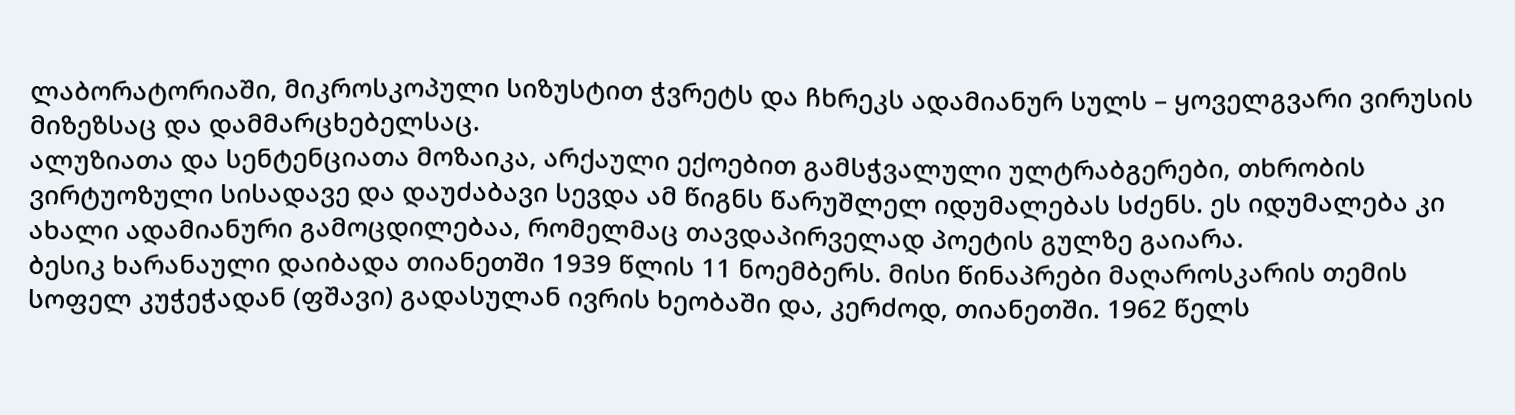ლაბორატორიაში, მიკროსკოპული სიზუსტით ჭვრეტს და ჩხრეკს ადამიანურ სულს – ყოველგვარი ვირუსის მიზეზსაც და დამმარცხებელსაც.
ალუზიათა და სენტენციათა მოზაიკა, არქაული ექოებით გამსჭვალული ულტრაბგერები, თხრობის ვირტუოზული სისადავე და დაუძაბავი სევდა ამ წიგნს წარუშლელ იდუმალებას სძენს. ეს იდუმალება კი ახალი ადამიანური გამოცდილებაა, რომელმაც თავდაპირველად პოეტის გულზე გაიარა.
ბესიკ ხარანაული დაიბადა თიანეთში 1939 წლის 11 ნოემბერს. მისი წინაპრები მაღაროსკარის თემის სოფელ კუჭეჭადან (ფშავი) გადასულან ივრის ხეობაში და, კერძოდ, თიანეთში. 1962 წელს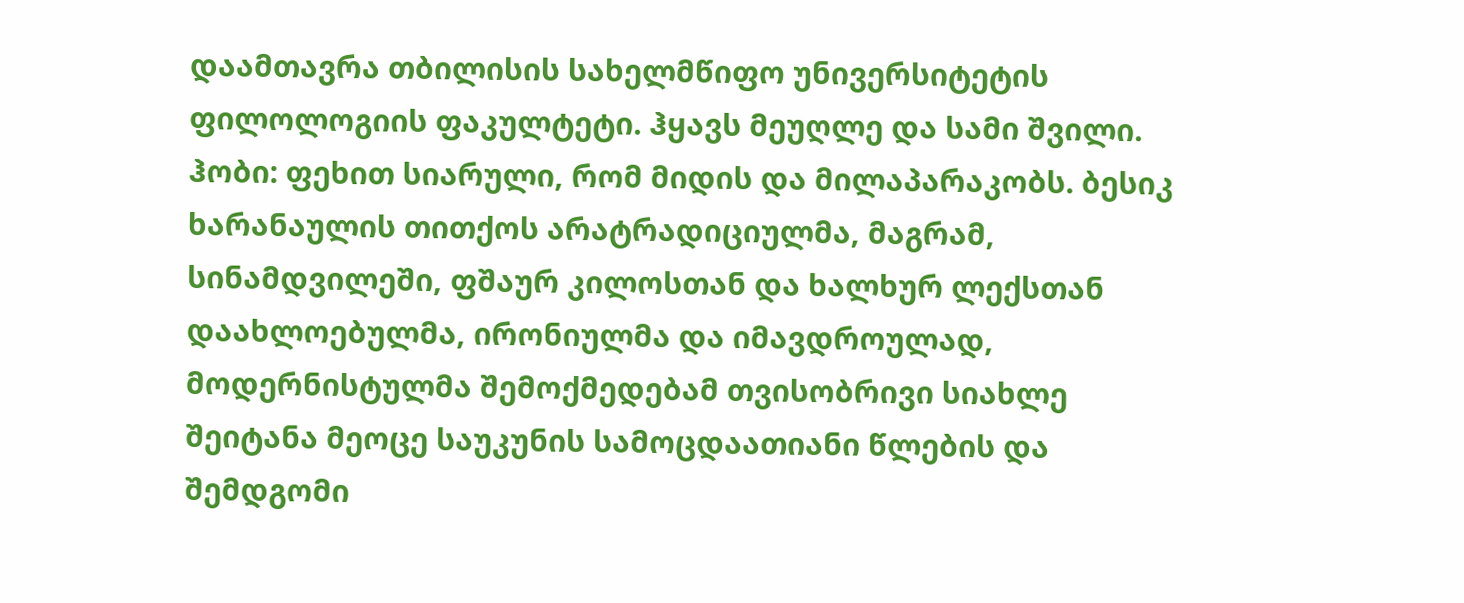დაამთავრა თბილისის სახელმწიფო უნივერსიტეტის ფილოლოგიის ფაკულტეტი. ჰყავს მეუღლე და სამი შვილი. ჰობი: ფეხით სიარული, რომ მიდის და მილაპარაკობს. ბესიკ ხარანაულის თითქოს არატრადიციულმა, მაგრამ, სინამდვილეში, ფშაურ კილოსთან და ხალხურ ლექსთან დაახლოებულმა, ირონიულმა და იმავდროულად, მოდერნისტულმა შემოქმედებამ თვისობრივი სიახლე შეიტანა მეოცე საუკუნის სამოცდაათიანი წლების და შემდგომი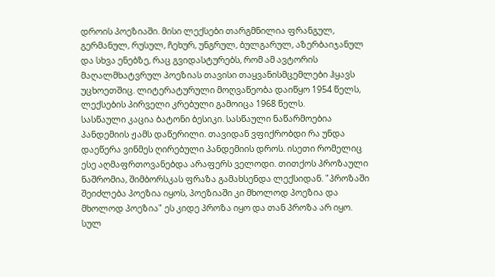დროის პოეზიაში. მისი ლექსები თარგმნილია ფრანგულ, გერმანულ, რუსულ, ჩეხურ, უნგრულ, ბულგარულ, აზერბაიჯანულ და სხვა ენებზე, რაც გვიდასტურებს, რომ ამ ავტორის მაღალმხატვრულ პოეზიას თავისი თაყვანისმცემლები ჰყავს უცხოეთშიც. ლიტერატურული მოღვაწეობა დაიწყო 1954 წელს, ლექსების პირველი კრებული გამოიცა 1968 წელს.
სასწაული კაცია ბატონი ბესიკი. სასწაული ნაწარმოებია პანდემიის ჟამს დაწერილი. თავიდან ვფიქრობდი რა უნდა დაეწერა ვინმეს ღირებული პანდემიის დროს. ისეთი რომელიც ესე აღმაფრთოვანებდა არაფერს ველოდი. თითქოს პროზაული ნაშრომია, შიმბორსკას ფრაზა გამახსენდა ლექსიდან. "პროზაში შეიძლება პოეზია იყოს, პოეზიაში კი მხოლოდ პოეზია და მხოლოდ პოეზია" ეს კიდე პროზა იყო და თან პროზა არ იყო. სულ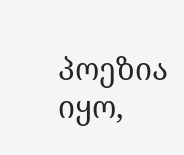პოეზია იყო,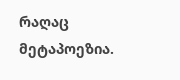რაღაც მეტაპოეზია.